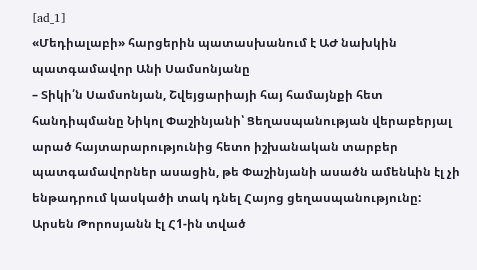[ad_1]
«Մեդիալաբի» հարցերին պատասխանում է ԱԺ նախկին պատգամավոր Անի Սամսոնյանը
– Տիկի՛ն Սամսոնյան, Շվեյցարիայի հայ համայնքի հետ հանդիպմանը Նիկոլ Փաշինյանի՝ Ցեղասպանության վերաբերյալ արած հայտարարությունից հետո իշխանական տարբեր պատգամավորներ ասացին, թե Փաշինյանի ասածն ամենևին էլ չի ենթադրում կասկածի տակ դնել Հայոց ցեղասպանությունը: Արսեն Թորոսյանն էլ Հ1-ին տված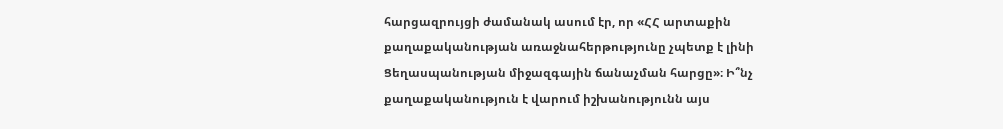հարցազրույցի ժամանակ ասում էր, որ «ՀՀ արտաքին քաղաքականության առաջնահերթությունը չպետք է լինի Ցեղասպանության միջազգային ճանաչման հարցը»։ Ի՞նչ քաղաքականություն է վարում իշխանությունն այս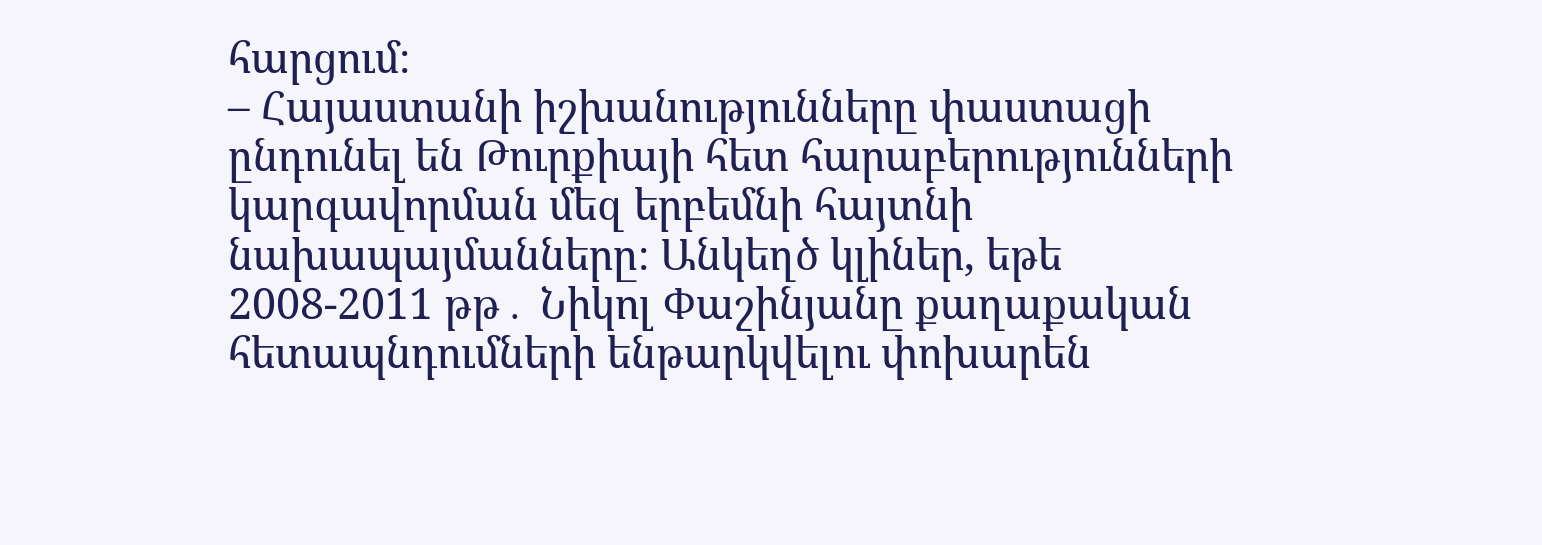հարցում։
– Հայաստանի իշխանությունները փաստացի ընդունել են Թուրքիայի հետ հարաբերությունների կարգավորման մեզ երբեմնի հայտնի նախապայմանները։ Անկեղծ կլիներ, եթե 2008-2011 թթ․ Նիկոլ Փաշինյանը քաղաքական հետապնդումների ենթարկվելու փոխարեն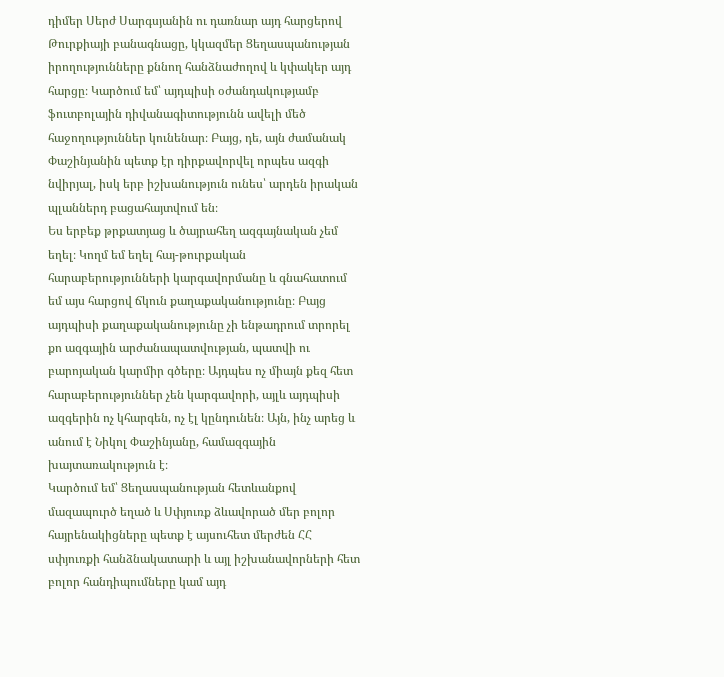դիմեր Սերժ Սարգսյանին ու դառնար այդ հարցերով Թուրքիայի բանագնացը, կկազմեր Ցեղասպանության իրողությունները քննող հանձնաժողով և կփակեր այդ հարցը։ Կարծում եմ՝ այդպիսի օժանդակությամբ ֆուտբոլային դիվանագիտությունն ավելի մեծ հաջողություններ կունենար։ Բայց, դե, այն ժամանակ Փաշինյանին պետք էր դիրքավորվել որպես ազգի նվիրյալ, իսկ երբ իշխանություն ունես՝ արդեն իրական պլաններդ բացահայտվում են։
Ես երբեք թրքատյաց և ծայրահեղ ազգայնական չեմ եղել։ Կողմ եմ եղել հայ-թուրքական հարաբերությունների կարգավորմանը և գնահատում եմ այս հարցով ճկուն քաղաքականությունը։ Բայց այդպիսի քաղաքականությունը չի ենթադրում տրորել քո ազգային արժանապատվության, պատվի ու բարոյական կարմիր գծերը։ Այդպես ոչ միայն քեզ հետ հարաբերություններ չեն կարգավորի, այլև այդպիսի ազգերին ոչ կհարգեն, ոչ էլ կընդունեն։ Այն, ինչ արեց և անում է Նիկոլ Փաշինյանը, համազգային խայտառակություն է։
Կարծում եմ՝ Ցեղասպանության հետևանքով մազապուրծ եղած և Սփյուռք ձևավորած մեր բոլոր հայրենակիցները պետք է այսուհետ մերժեն ՀՀ սփյուռքի հանձնակատարի և այլ իշխանավորների հետ բոլոր հանդիպումները կամ այդ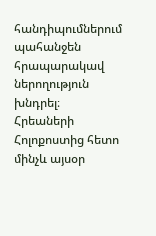հանդիպումներում պահանջեն հրապարակավ ներողություն խնդրել։
Հրեաների Հոլոքոստից հետո մինչև այսօր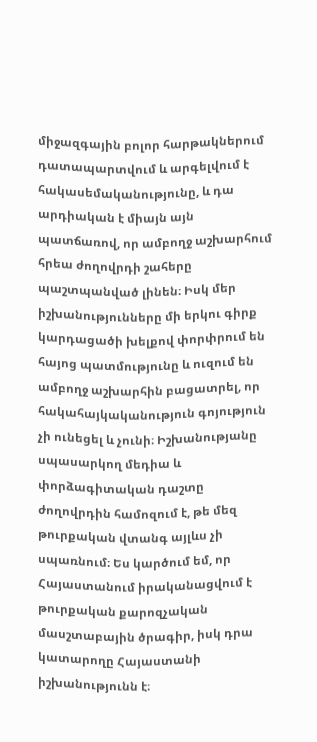միջազգային բոլոր հարթակներում դատապարտվում և արգելվում է հակասեմականությունը, և դա արդիական է միայն այն պատճառով, որ ամբողջ աշխարհում հրեա ժողովրդի շահերը պաշտպանված լինեն։ Իսկ մեր իշխանությունները մի երկու գիրք կարդացածի խելքով փորփրում են հայոց պատմությունը և ուզում են ամբողջ աշխարհին բացատրել, որ հակահայկականություն գոյություն չի ունեցել և չունի։ Իշխանությանը սպասարկող մեդիա և փորձագիտական դաշտը ժողովրդին համոզում է, թե մեզ թուրքական վտանգ այլևս չի սպառնում։ Ես կարծում եմ, որ Հայաստանում իրականացվում է թուրքական քարոզչական մասշտաբային ծրագիր, իսկ դրա կատարողը Հայաստանի իշխանությունն է։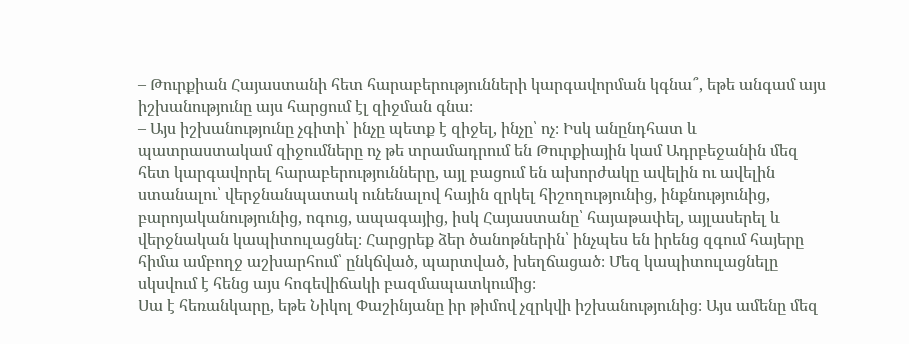– Թուրքիան Հայաստանի հետ հարաբերությունների կարգավորման կգնա՞, եթե անգամ այս իշխանությունը այս հարցում էլ զիջման գնա։
– Այս իշխանությունը չգիտի՝ ինչը պետք է զիջել, ինչը՝ ոչ։ Իսկ անընդհատ և պատրաստակամ զիջումները ոչ թե տրամադրում են Թուրքիային կամ Ադրբեջանին մեզ հետ կարգավորել հարաբերությունները, այլ բացում են ախորժակը ավելին ու ավելին ստանալու՝ վերջնանպատակ ունենալով հային զրկել հիշողությունից, ինքնությունից, բարոյականությունից, ոգուց, ապագայից, իսկ Հայաստանը՝ հայաթափել, այլասերել և վերջնական կապիտուլացնել։ Հարցրեք ձեր ծանոթներին՝ ինչպես են իրենց զգում հայերը հիմա ամբողջ աշխարհում՝ ընկճված, պարտված, խեղճացած։ Մեզ կապիտուլացնելը սկսվում է հենց այս հոգեվիճակի բազմապատկումից։
Սա է հեռանկարը, եթե Նիկոլ Փաշինյանը իր թիմով չզրկվի իշխանությունից։ Այս ամենը մեզ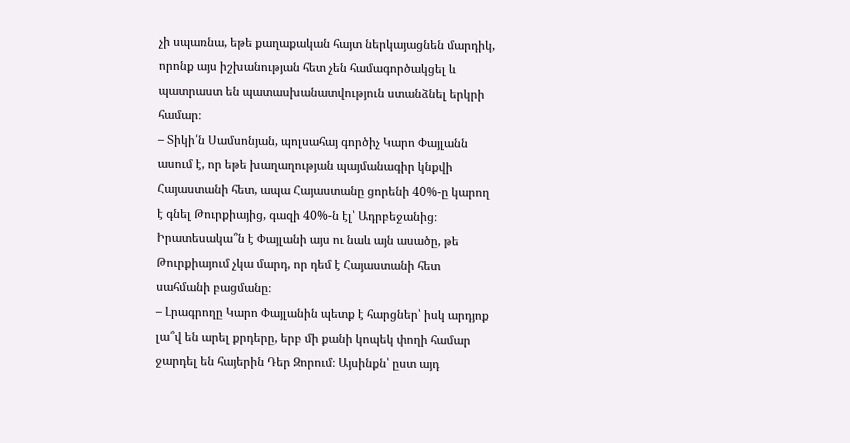չի սպառնա, եթե քաղաքական հայտ ներկայացնեն մարդիկ, որոնք այս իշխանության հետ չեն համագործակցել և պատրաստ են պատասխանատվություն ստանձնել երկրի համար։
– Տիկի՛ն Սամսոնյան, պոլսահայ գործիչ Կարո Փայլանն ասում է, որ եթե խաղաղության պայմանագիր կնքվի Հայաստանի հետ, ապա Հայաստանը ցորենի 40%-ը կարող է գնել Թուրքիայից, գազի 40%-ն էլ՝ Ադրբեջանից։ Իրատեսակա՞ն է Փայլանի այս ու նաև այն ասածը, թե Թուրքիայում չկա մարդ, որ դեմ է Հայաստանի հետ սահմանի բացմանը։
– Լրագրողը Կարո Փայլանին պետք է հարցներ՝ իսկ արդյոք լա՞վ են արել քրդերը, երբ մի քանի կոպեկ փողի համար ջարդել են հայերին Դեր Զորում։ Այսինքն՝ ըստ այդ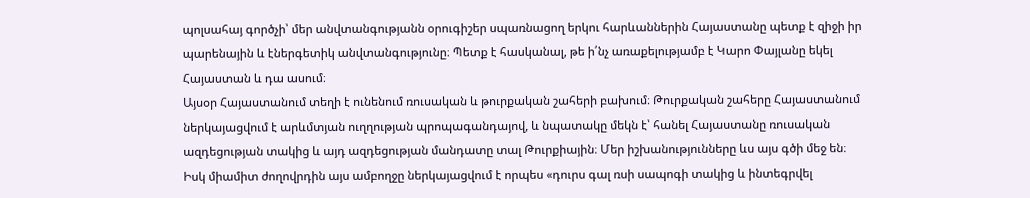պոլսահայ գործչի՝ մեր անվտանգությանն օրուգիշեր սպառնացող երկու հարևաններին Հայաստանը պետք է զիջի իր պարենային և էներգետիկ անվտանգությունը։ Պետք է հասկանալ, թե ի՛նչ առաքելությամբ է Կարո Փայլանը եկել Հայաստան և դա ասում։
Այսօր Հայաստանում տեղի է ունենում ռուսական և թուրքական շահերի բախում։ Թուրքական շահերը Հայաստանում ներկայացվում է արևմտյան ուղղության պրոպագանդայով, և նպատակը մեկն է՝ հանել Հայաստանը ռուսական ազդեցության տակից և այդ ազդեցության մանդատը տալ Թուրքիային։ Մեր իշխանությունները ևս այս գծի մեջ են։ Իսկ միամիտ ժողովրդին այս ամբողջը ներկայացվում է որպես «դուրս գալ ռսի սապոգի տակից և ինտեգրվել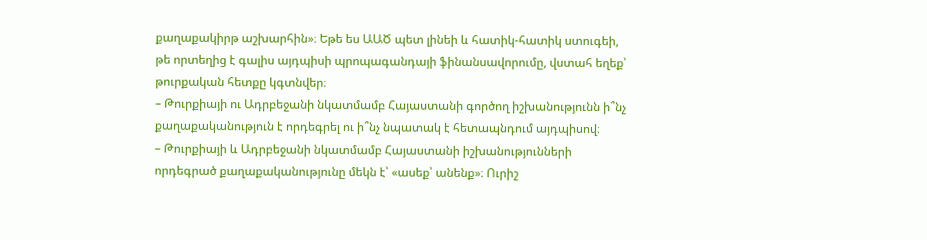քաղաքակիրթ աշխարհին»։ Եթե ես ԱԱԾ պետ լինեի և հատիկ-հատիկ ստուգեի, թե որտեղից է գալիս այդպիսի պրոպագանդայի ֆինանսավորումը, վստահ եղեք՝ թուրքական հետքը կգտնվեր։
– Թուրքիայի ու Ադրբեջանի նկատմամբ Հայաստանի գործող իշխանությունն ի՞նչ քաղաքականություն է որդեգրել ու ի՞նչ նպատակ է հետապնդում այդպիսով։
– Թուրքիայի և Ադրբեջանի նկատմամբ Հայաստանի իշխանությունների որդեգրած քաղաքականությունը մեկն է՝ «ասեք՝ անենք»։ Ուրիշ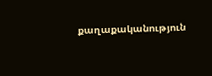քաղաքականություն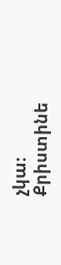չկա։
Քրիստինե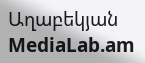Աղաբեկյան
MediaLab.am